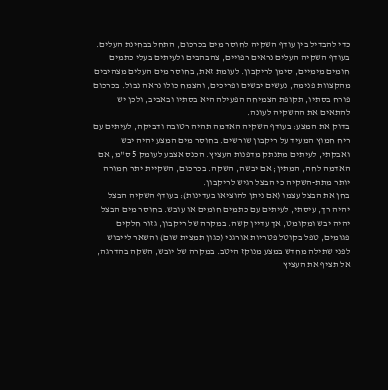כדי להבדיל בין עודף השקיה לחוסר מים בכרכום, התחל בבחינת העלים. בעודף השקיה העלים נראים רפויים, צהבהבים ולעיתים בעלי כתמים חומים מימיים, סימן לריקבון. לעומת זאת, בחוסר מים העלים מצהיבים מהקצוות פנימה, נעשים יבשים ופריכים, והצמח כולו נראה נבול. בכרכום פורח בסתיו, תקופת הצמיחה הפעילה היא בסתיו ובאביב, ולכן יש להתאים את ההשקיה לעונה.
בדוק את המצע: בעודף השקיה האדמה תהיה רטובה ודביקה, לעיתים עם ריח חמוץ המעיד על ריקבון שורשים. בחוסר מים המצע יהיה יבש ואבקתי, לעיתים מתנתק מדפנות העציץ. הכנס אצבע לעומק 5 ס"מ, אם האדמה לחה, המתין; אם יבשה, השקה. בכרכום, השקיית יתר חמורה יותר מתת-השקיה כי הבצל רגיש לריקבון.
בחן את הבצל עצמו (אם ניתן להוציאו בעדינות): בעודף השקיה הבצל יהיה רך, עיסתי, לעיתים עם כתמים חומים או עובש. בחוסר מים הבצל יהיה יבש ומקומט, אך עדיין קשה. במקרה של ריקבון, גזור חלקים פגומים, טפל בקוטל פטריות אורגני (כגון תמצית שום) והשאר לייבוש לפני שתילה מחדש במצע מנוקז היטב. במקרה של יובש, השקה בהדרגה, אל תציף את העציץ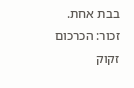בבת אחת.
זכור: הכרכום זקוק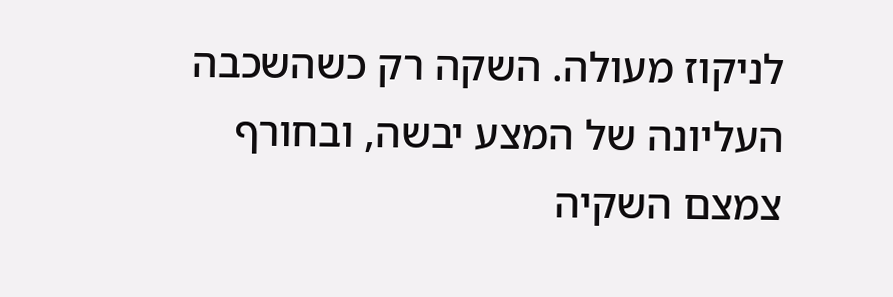לניקוז מעולה. השקה רק כשהשכבה העליונה של המצע יבשה, ובחורף צמצם השקיה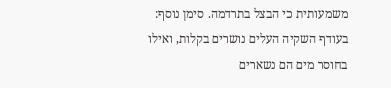משמעותית כי הבצל בתרדמה. סימן נוסף: בעודף השקיה העלים נושרים בקלות, ואילו בחוסר מים הם נשארים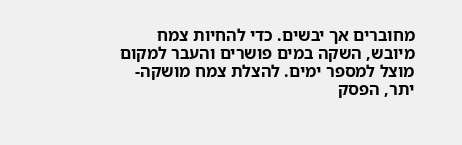מחוברים אך יבשים. כדי להחיות צמח מיובש, השקה במים פושרים והעבר למקום מוצל למספר ימים. להצלת צמח מושקה-יתר, הפסק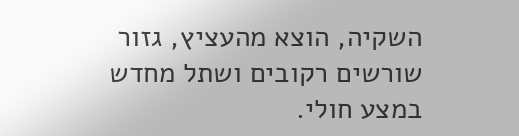השקיה, הוצא מהעציץ, גזור שורשים רקובים ושתל מחדש במצע חולי.